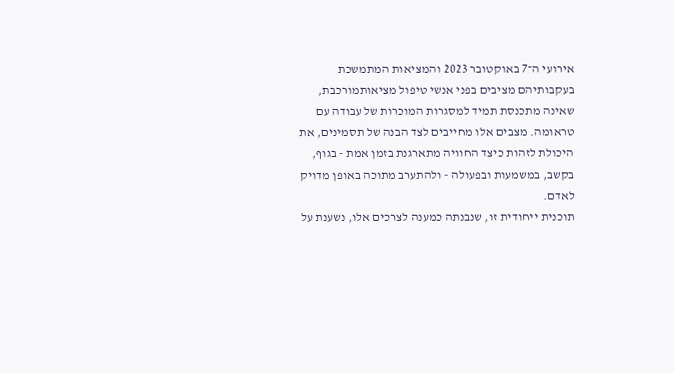אירועי ה־7 באוקטובר 2023 והמציאות המתמשכת בעקבותיהם מציבים בפני אנשי טיפול מציאותמורכבת, שאינה מתכנסת תמיד למסגרות המוכרות של עבודה עם טראומה. מצבים אלו מחייבים לצד הבנה של תסמינים, את היכולת לזהות כיצד החוויה מתארגנת בזמן אמת - בגוף, בקשב, במשמעות ובפעולה - ולהתערב מתוכה באופן מדויק לאדם.
תוכנית ייחודית זו, שנבנתה כמענה לצרכים אלו, נשענת על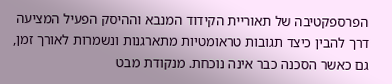הפרספקטיבה של תאוריית הקידוד המנבא וההיסק הפעיל המציעה דרך להבין כיצד תגובות טראומטיות מתארגנות ונשמרות לאורך זמן, גם כאשר הסכנה כבר אינה נוכחת. מנקודת מבט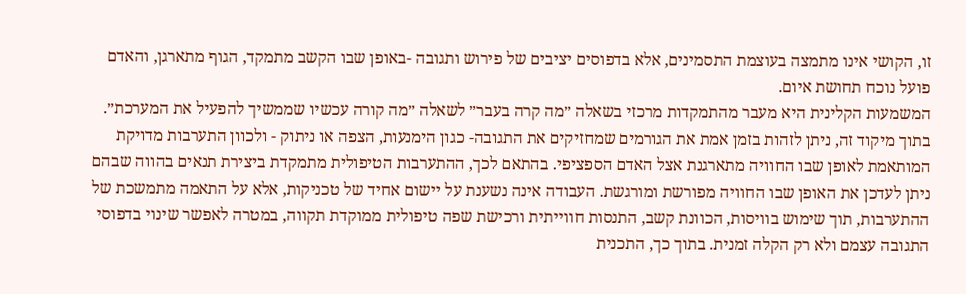זו, הקושי אינו מתמצה בעוצמת התסמינים, אלא בדפוסים יציבים של פירוש ותגובה -באופן שבו הקשב מתמקד, הגוף מתארגן, והאדם פועל נוכח תחושת איום.
המשמעות הקלינית היא מעבר מהתמקדות מרכזי בשאלה ״מה קרה בעבר״ לשאלה ״מה קורה עכשיו שממשיך להפעיל את המערכת״. בתוך מיקוד זה, ניתן לזהות בזמן אמת את הגורמים שמחזיקים את התגובה- כגון הימנעות, הצפה או ניתוק - ולכוון התערבות מדויקת המותאמת לאופן שבו החוויה מתארגנת אצל האדם הספציפי. בהתאם לכך, ההתערבות הטיפולית מתמקדת ביצירת תנאים בהווה שבהם ניתן לעדכן את האופן שבו החוויה מפורשת ומורגשת. העבודה אינה נשענת על יישום אחיד של טכניקות, אלא על התאמה מתמשכת של ההתערבות, תוך שימוש בוויסות, הכוונת קשב, התנסות חווייתית ורכישת שפה טיפולית ממוקדת תקווה, במטרה לאפשר שינוי בדפוסי התגובה עצמם ולא רק הקלה זמנית. בתוך כך, התכנית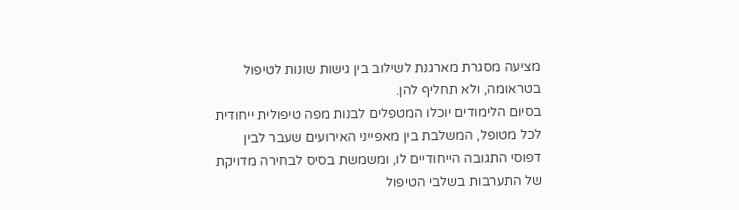מציעה מסגרת מארגנת לשילוב בין גישות שונות לטיפול בטראומה, ולא תחליף להן.
בסיום הלימודים יוכלו המטפלים לבנות מפה טיפולית ייחודית לכל מטופל, המשלבת בין מאפייני האירועים שעבר לבין דפוסי התגובה הייחודיים לו, ומשמשת בסיס לבחירה מדויקת של התערבות בשלבי הטיפול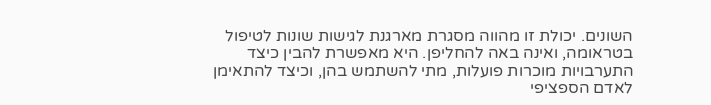השונים. יכולת זו מהווה מסגרת מארגנת לגישות שונות לטיפול בטראומה, ואינה באה להחליפן. היא מאפשרת להבין כיצד התערבויות מוכרות פועלות, מתי להשתמש בהן, וכיצד להתאימן לאדם הספציפי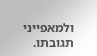ולמאפייני תגובתו.